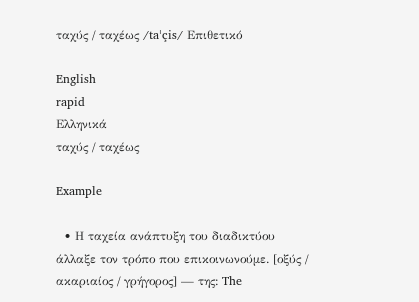ταχύς / ταχέως /taˈçis/ Επιθετικό

English
rapid
Ελληνικά
ταχύς / ταχέως

Example

  • Η ταχεία ανάπτυξη του διαδικτύου άλλαξε τον τρόπο που επικοινωνούμε. [οξύς / ακαριαίος / γρήγορος] — της: The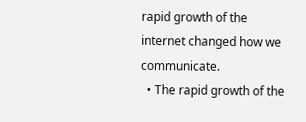rapid growth of the internet changed how we communicate.
  • The rapid growth of the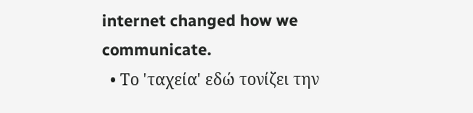internet changed how we communicate.
  • Το 'ταχεία' εδώ τονίζει την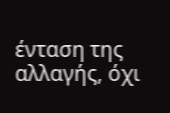ένταση της αλλαγής, όχι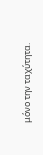μόνο την ταχύτητα.